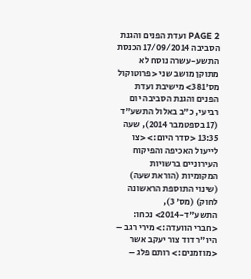PAGE 2 ועדת הפנים והגנת הסביבה 17/09/2014 הכנסת התשע-עשרה נוסח לא מתוקן מושב שני <פרוטוקול מס'381> מישיבת ועדת הפנים והגנת הסביבה יום רביעי, כ"ב באלול התשע"ד (17 בספטמבר 2014), שעה 13:35 <סדר היום:> <צו לייעול האכיפה והפיקוח העירוניים ברשויות המקומיות (הוראת שעה) (שינוי התוספת הראשונה לחוק) (מס' 3), התשע"ד-2014> נכחו: <חברי הוועדה:> מירי רגב – היו"ר דוד צור יעקב אשר <מוזמנים:> רותם פלג –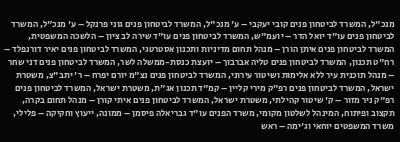מנכ"ל, המשרד לביטחון פנים קובי יעקבי – ע' מנכ"ל, המשרד לביטחון פנים גוני פרנקל – ע' מנכ"ל, המשרד לביטחון פנים עו"ד יואל הדר – יועמ"ש, המשרד לביטחון פנים עו"ד שירה לב ציון – הלשכה המשפטית, המשרד לביטחון פנים איתן הורן – מנהל תחום מדיניות ותכנון אסטרטגי, המשרד לביטחון פנים יאיר דורנפלד – רח"ט תכנון, המשרד לביטחון פנים טליה אברבוך – יועצת כנסת-ממשלה לשר, המשרד לביטחון פנים דני שחר – מנהל תוכנית עיר ללא אלימות ושיטור עירוני, המשרד לביטחון פנים נצ"מ יורם יפרח – ר' יתב"צ, משטרת ישראל, המשרד לביטחון פנים רפ"ק מירי קליין – קמ"ד תכנון אג"ת, משטרת ישראל, המשרד לביטחון פנים רפ"ק ניר מזור – ק' שיטור קהילתי, משטרת ישראל, המשרד לביטחון פנים איתי קורן – מנהל תחום בקרה, תקצוב ופיתוח, המינהל לשלטון מקומי, משרד הפנים עו"ד גבריאלה פיסמן – ממונה, ייעוץ וחקיקה – פלילי, משרד המשפטים יוחאי וג'ימה – ראש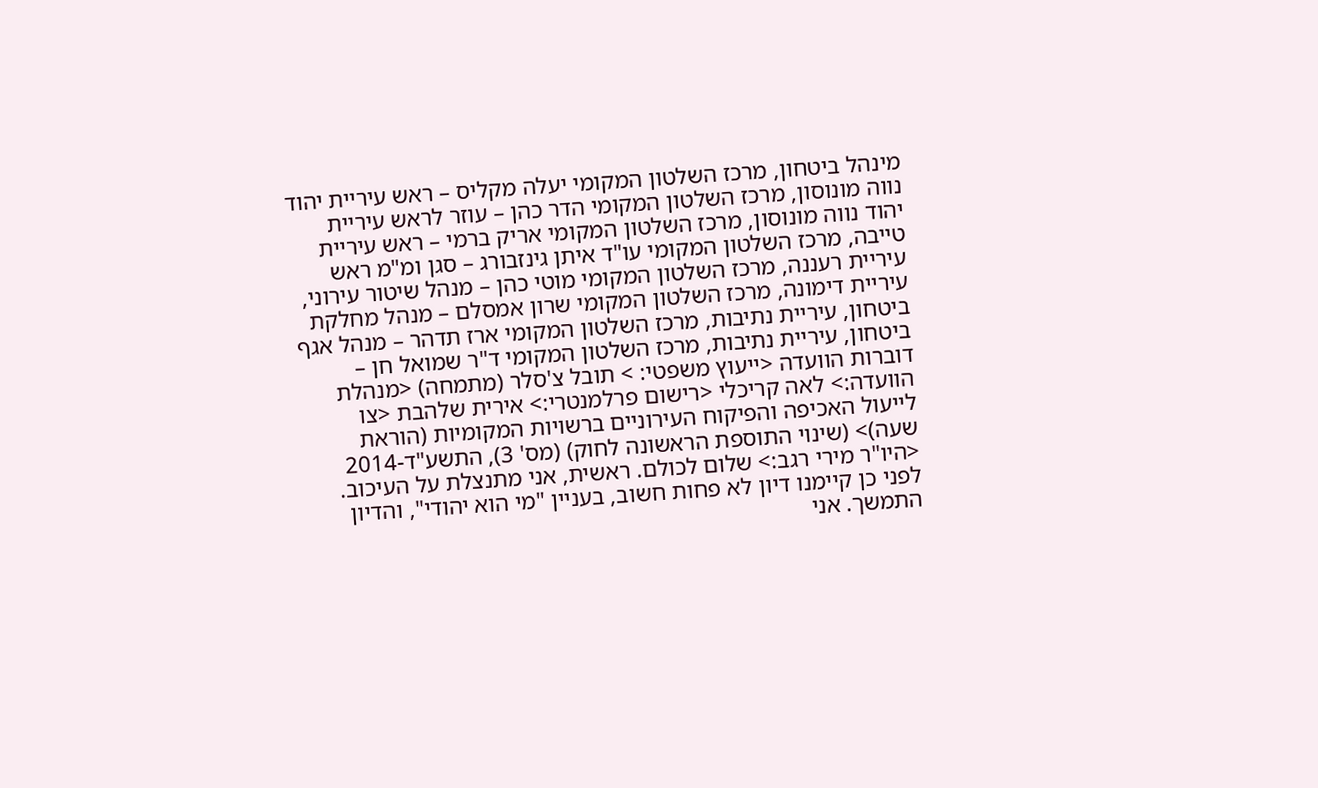מינהל ביטחון, מרכז השלטון המקומי יעלה מקליס – ראש עיריית יהוד נווה מונוסון, מרכז השלטון המקומי הדר כהן – עוזר לראש עיריית יהוד נווה מונוסון, מרכז השלטון המקומי אריק ברמי – ראש עיריית טייבה, מרכז השלטון המקומי עו"ד איתן גינזבורג – סגן ומ"מ ראש עיריית רעננה, מרכז השלטון המקומי מוטי כהן – מנהל שיטור עירוני, עיריית דימונה, מרכז השלטון המקומי שרון אמסלם – מנהל מחלקת ביטחון, עיריית נתיבות, מרכז השלטון המקומי ארז תדהר – מנהל אגף ביטחון, עיריית נתיבות, מרכז השלטון המקומי ד"ר שמואל חן – דוברות הוועדה <ייעוץ משפטי: > תובל צ'סלר (מתמחה) <מנהלת הוועדה:> לאה קריכלי <רישום פרלמנטרי:> אירית שלהבת <צו לייעול האכיפה והפיקוח העירוניים ברשויות המקומיות (הוראת שעה)> (שינוי התוספת הראשונה לחוק) (מס' 3), התשע"ד-2014 <היו"ר מירי רגב:> שלום לכולם. ראשית, אני מתנצלת על העיכוב. לפני כן קיימנו דיון לא פחות חשוב, בעניין "מי הוא יהודי", והדיון התמשך. אני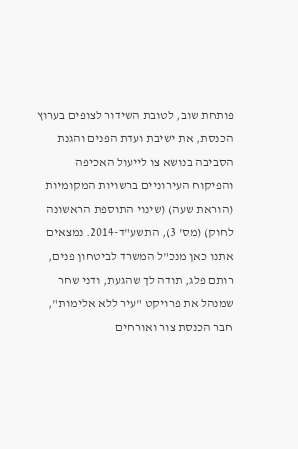פותחת שוב, לטובת השידור לצופים בערוץ הכנסת, את ישיבת ועדת הפנים והגנת הסביבה בנושא צו לייעול האכיפה והפיקוח העירוניים ברשויות המקומיות (הוראת שעה) (שינוי התוספת הראשונה לחוק) (מס' 3), התשע"ד-2014. נמצאים אתנו כאן מנכ"ל המשרד לביטחון פנים, רותם פלג, תודה לך שהגעת, ודני שחר שמנהל את פרויקט "עיר ללא אלימות", חבר הכנסת צור ואורחים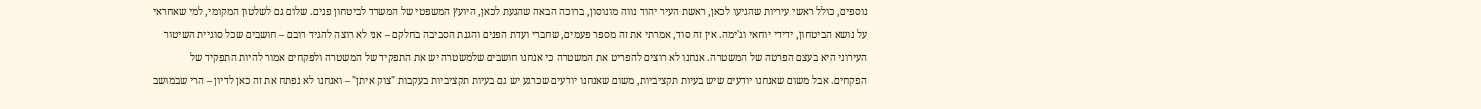נוספים, כולל ראשי עיריות שהגיעו לכאן, ראשת העיר יהוד נווה מונוסון, ברוכה הבאה שהגעת לכאן, היועץ המשפטי של המשרד לביטחון פנים. שלום גם לשלטון המקומי, למי שאחראי על נושא הביטחון, ידידי יוחאי וג'ימה. אין זה סוד, אמרתי את זה מספר פעמים, שחברי ועדת הפנים והגנת הסביבה בחלקם – אני לא רוצה להגיד רובם – חושבים שכל סוגיית השיטור העירוני היא בעצם הפרטה של המשטרה. אנחנו לא רוצים להפריט את המשטרה כי אנחנו חושבים שלמשטרה יש את התפקיד של המשטרה ולפקחים אמור להיות התפקיד של הפקחים. אבל משום שאנחנו יודעים שיש בעיות תקציביות, משום שאנחנו יודעים שכרגע יש גם בעיות תקציביות בעקבות "צוק איתן" – ואנחנו לא נפתח את זה כאן לדיון – הרי שבמושב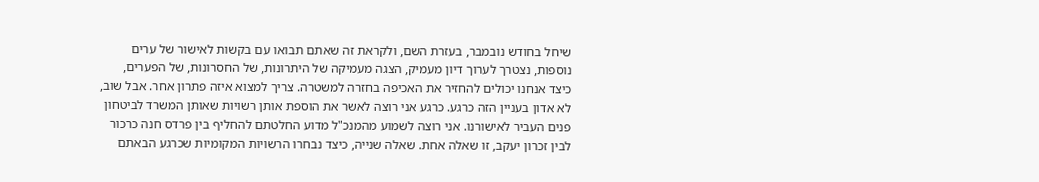שיחל בחודש נובמבר, בעזרת השם, ולקראת זה שאתם תבואו עם בקשות לאישור של ערים נוספות, נצטרך לערוך דיון מעמיק, הצגה מעמיקה של היתרונות, של החסרונות, של הפערים, כיצד אנחנו יכולים להחזיר את האכיפה בחזרה למשטרה. צריך למצוא איזה פתרון אחר. אבל שוב, לא אדון בעניין הזה כרגע. כרגע אני רוצה לאשר את הוספת אותן רשויות שאותן המשרד לביטחון פנים העביר לאישורנו. אני רוצה לשמוע מהמנכ"ל מדוע החלטתם להחליף בין פרדס חנה כרכור לבין זכרון יעקב, זו שאלה אחת. שאלה שנייה, כיצד נבחרו הרשויות המקומיות שכרגע הבאתם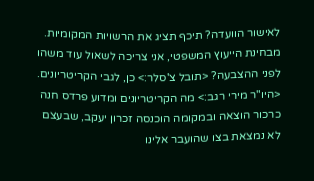לאישור הוועדה? תיכף תציג את הרשויות המקומיות. מבחינת הייעוץ המשפטי, אני צריכה לשאול עוד משהו לפני ההצבעה? <תובל צ'סלר:> כן, לגבי הקריטריונים. <היו"ר מירי רגב:> מה הקריטריונים ומדוע פרדס חנה כרכור הוצאה ובמקומה הוכנסה זכרון יעקב, שבעצם לא נמצאת בצו שהועבר אלינו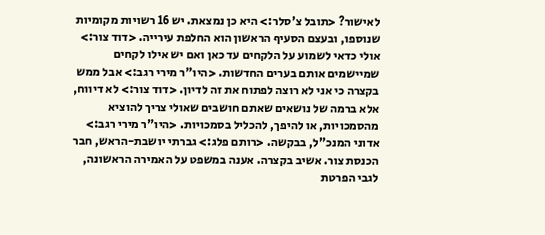לאישור? <תובל צ'סלר:> היא כן נמצאת. יש 16 רשויות מקומיות שנוספו, ובעצם הסעיף הראשון הוא החלפת עירייה. <דוד צור:> אולי כדאי לשמוע על הלקחים עד כאן ואם יש אילו לקחים שמיישמים אותם בערים החדשות. <היו"ר מירי רגב:> אבל ממש בקצרה כי אני לא רוצה לפתוח את זה לדיון. <דוד צור:> לא דיווח, אלא ברמה של נושאים שאתם חושבים שאולי צריך להוציא מהסמכויות, או להיפך, להכליל בסמכויות. <היו"ר מירי רגב:> אדוני המנכ"ל, בבקשה. <רותם פלג:> גברתי יושבת-הראש, חבר הכנסת צור. אשיב בקצרה. אענה במשפט על האמירה הראשונה, לגבי הפרטת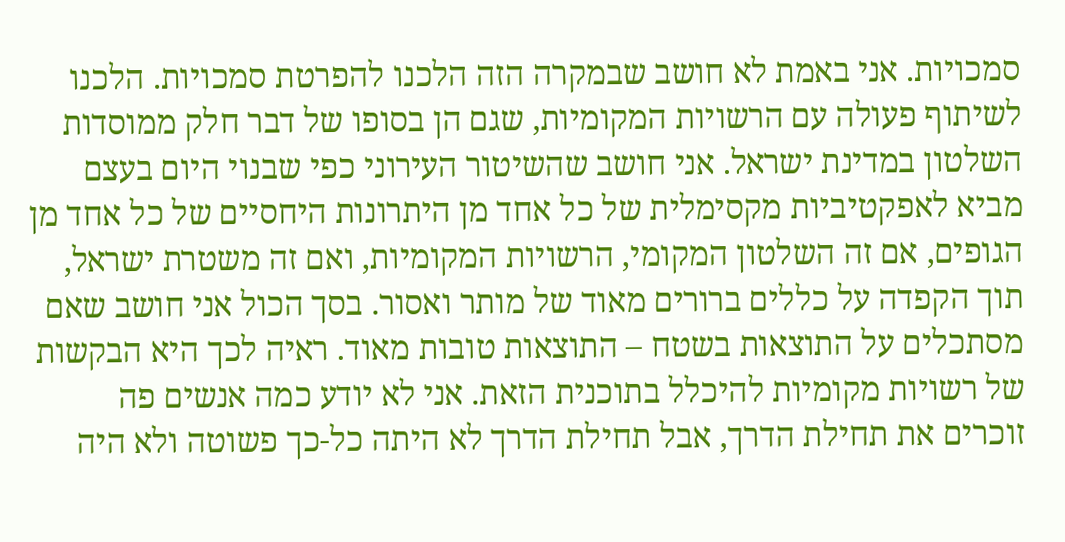סמכויות. אני באמת לא חושב שבמקרה הזה הלכנו להפרטת סמכויות. הלכנו לשיתוף פעולה עם הרשויות המקומיות, שגם הן בסופו של דבר חלק ממוסדות השלטון במדינת ישראל. אני חושב שהשיטור העירוני כפי שבנוי היום בעצם מביא לאפקטיביות מקסימלית של כל אחד מן היתרונות היחסיים של כל אחד מן הגופים, אם זה השלטון המקומי, הרשויות המקומיות, ואם זה משטרת ישראל, תוך הקפדה על כללים ברורים מאוד של מותר ואסור. בסך הכול אני חושב שאם מסתכלים על התוצאות בשטח – התוצאות טובות מאוד. ראיה לכך היא הבקשות של רשויות מקומיות להיכלל בתוכנית הזאת. אני לא יודע כמה אנשים פה זוכרים את תחילת הדרך, אבל תחילת הדרך לא היתה כל-כך פשוטה ולא היה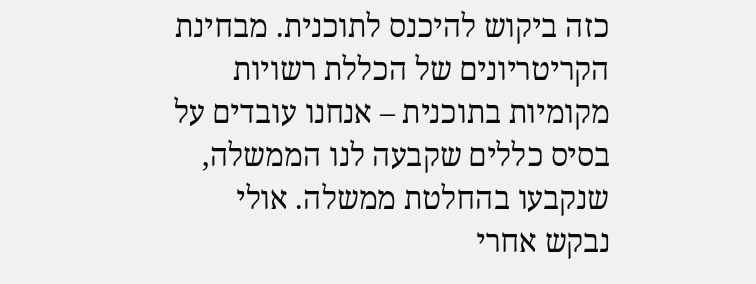כזה ביקוש להיכנס לתוכנית. מבחינת הקריטריונים של הכללת רשויות מקומיות בתוכנית – אנחנו עובדים על בסיס כללים שקבעה לנו הממשלה, שנקבעו בהחלטת ממשלה. אולי נבקש אחרי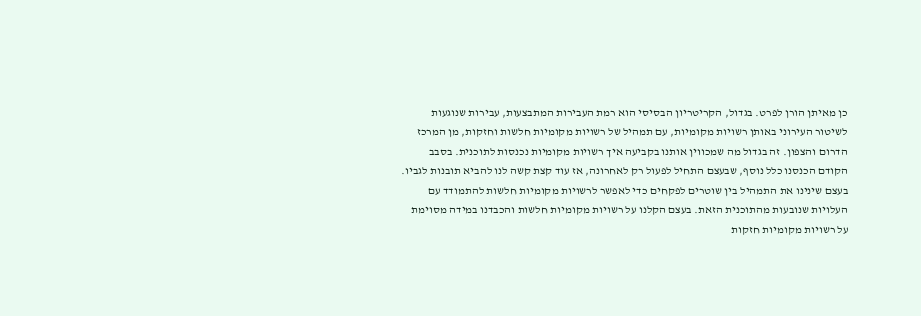כן מאיתן הורן לפרט. בגדול, הקריטריון הבסיסי הוא רמת העבירות המתבצעות, עבירות שנוגעות לשיטור העירוני באותן רשויות מקומיות, עם תמהיל של רשויות מקומיות חלשות וחזקות, מן המרכז הדרום והצפון. זה בגדול מה שמכווין אותנו בקביעה איך רשויות מקומיות נכנסות לתוכנית. בסבב הקודם הכנסנו כלל נוסף, שבעצם התחיל לפעול רק לאחרונה, אז עוד קצת קשה לנו להביא תובנות לגביו. בעצם שינינו את התמהיל בין שוטרים לפקחים כדי לאפשר לרשויות מקומיות חלשות להתמודד עם העלויות שנובעות מהתוכנית הזאת. בעצם הקלנו על רשויות מקומיות חלשות והכבדנו במידה מסוימת על רשויות מקומיות חזקות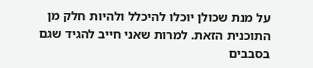על מנת שכולן יוכלו להיכלל ולהיות חלק מן התוכנית הזאת. למרות שאני חייב להגיד שגם בסבבים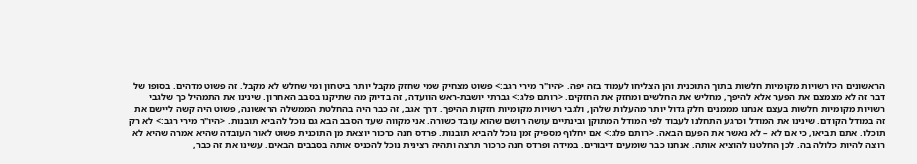הראשונים היו רשויות מקומיות חלשות בתוך התוכנית והן הצליחו לעמוד בזה יפה. <היו"ר מירי רגב:> פשוט מצחיק שמי שחזק מקבל יותר ביטחון ומי שחלש לא מקבל. זה פשוט מדהים. בסופו של דבר זה לא מצמצם את הפער אלא להיפך, מחליש את החלשים ומחזק את החזקים. <רותם פלג:> גברתי יושבת-ראש הוועדה, זה בדיוק מה שתיקנו בסבב האחרון. שינינו את התמהיל כך שלגבי רשויות מקומיות חלשות בעצם אנחנו מממנים חלק גדול יותר מהעלות שלהן, ולגבי רשויות מקומיות חזקות ההיפך. דרך אגב, זה כבר היה בהחלטת הממשלה הראשונה, פשוט היה קשה ליישם את זה במודל הקודם. שינינו את המודל וכרגע התחלנו לעבוד לפי המודל המתוקן ובינתיים עושה רושם שהוא עובד כשורה. אני מקווה שעד הסבב הבא גם נוכל להביא תובנות. <היו"ר מירי רגב:> לא רק תוכלו. אתם תביאו, כי אם לא – לא נאשר את הפעם הבאה. <רותם פלג:> אם יחלוף מספיק זמן נוכל להביא תובנות. פרדס חנה כרכור יוצאת מן התוכנית פשוט לאור העובדה שהיא אמרה שהיא לא רוצה להיות כלולה בה. לכן החלטנו להוציא אותה. אנחנו כבר שומעים דיבורים. במידה ופרדס חנה כרכור תרצה ותהיה רצינית נוכל להכניס אותה בסבבים הבאים. עשינו את זה כבר,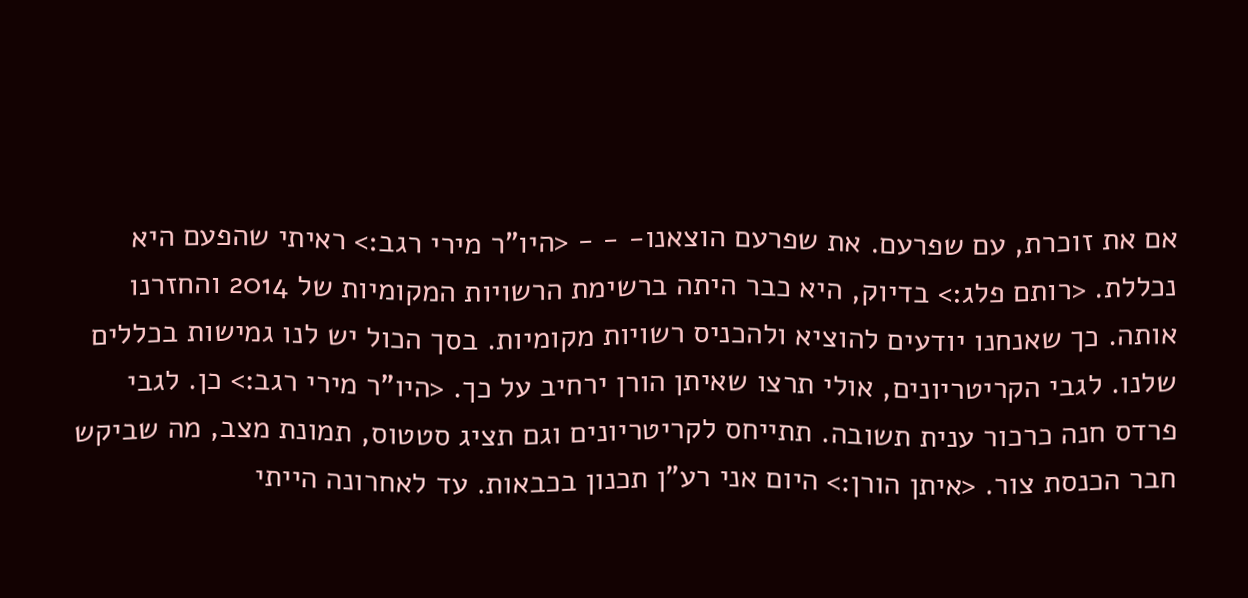אם את זוכרת, עם שפרעם. את שפרעם הוצאנו- - - <היו"ר מירי רגב:> ראיתי שהפעם היא נכללת. <רותם פלג:> בדיוק, היא כבר היתה ברשימת הרשויות המקומיות של 2014 והחזרנו אותה. כך שאנחנו יודעים להוציא ולהכניס רשויות מקומיות. בסך הכול יש לנו גמישות בכללים שלנו. לגבי הקריטריונים, אולי תרצו שאיתן הורן ירחיב על כך. <היו"ר מירי רגב:> כן. לגבי פרדס חנה כרכור ענית תשובה. תתייחס לקריטריונים וגם תציג סטטוס, תמונת מצב, מה שביקש חבר הכנסת צור. <איתן הורן:> היום אני רע"ן תכנון בכבאות. עד לאחרונה הייתי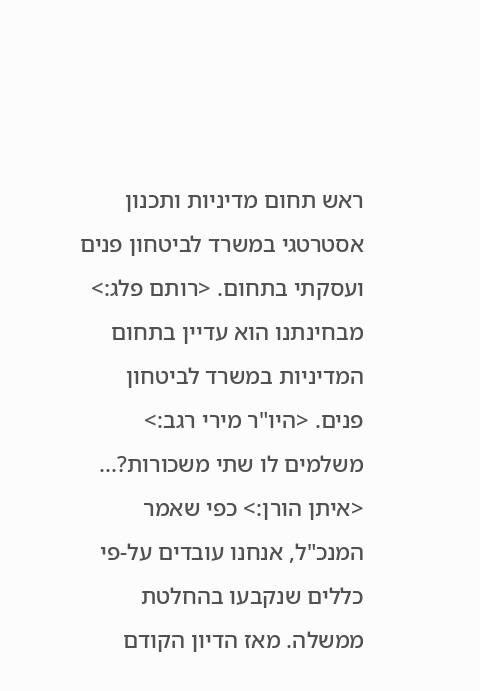ראש תחום מדיניות ותכנון אסטרטגי במשרד לביטחון פנים ועסקתי בתחום. <רותם פלג:> מבחינתנו הוא עדיין בתחום המדיניות במשרד לביטחון פנים. <היו"ר מירי רגב:> משלמים לו שתי משכורות?... <איתן הורן:> כפי שאמר המנכ"ל, אנחנו עובדים על-פי כללים שנקבעו בהחלטת ממשלה. מאז הדיון הקודם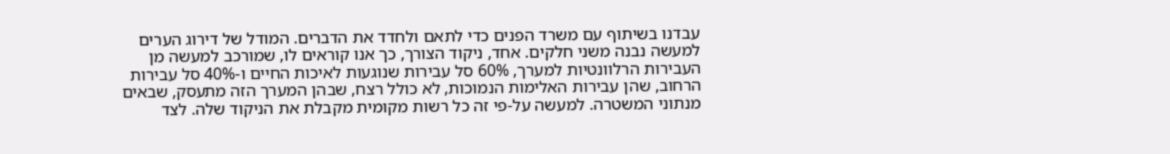עבדנו בשיתוף עם משרד הפנים כדי לתאם ולחדד את הדברים. המודל של דירוג הערים למעשה נבנה משני חלקים. אחד, ניקוד הצורך, כך אנו קוראים לו, שמורכב למעשה מן העבירות הרלוונטיות למערך, 60% סל עבירות שנוגעות לאיכות החיים ו-40% סל עבירות הרחוב, שהן עבירות האלימות הנמוכות, לא כולל רצח, שבהן המערך הזה מתעסק, שבאים מנתוני המשטרה. למעשה על-פי זה כל רשות מקומית מקבלת את הניקוד שלה. לצד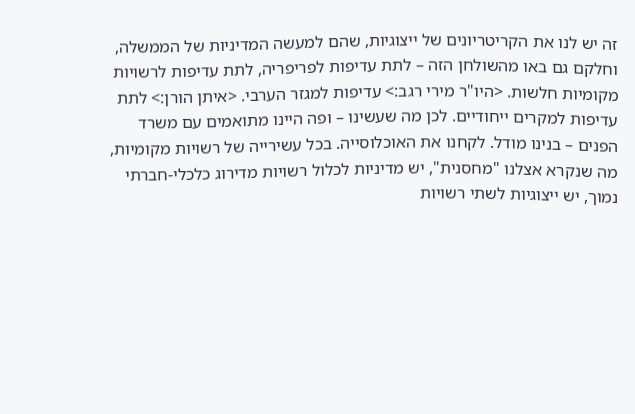זה יש לנו את הקריטריונים של ייצוגיות, שהם למעשה המדיניות של הממשלה, וחלקם גם באו מהשולחן הזה – לתת עדיפות לפריפריה, לתת עדיפות לרשויות מקומיות חלשות. <היו"ר מירי רגב:> עדיפות למגזר הערבי. <איתן הורן:> לתת עדיפות למקרים ייחודיים. לכן מה שעשינו – ופה היינו מתואמים עם משרד הפנים – בנינו מודל. לקחנו את האוכלוסייה. בכל עשירייה של רשויות מקומיות, מה שנקרא אצלנו "מחסנית", יש מדיניות לכלול רשויות מדירוג כלכלי-חברתי נמוך, יש ייצוגיות לשתי רשויות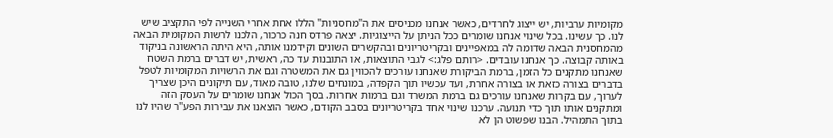מקומיות ערביות, יש ייצוג לחרדים, כאשר אנחנו מכניסים את ה"מחסניות" הללו אחת אחרי השנייה לפי התקציב שיש לנו. כך עשינו. בכל שינוי אנחנו שומרים ככל הניתן על הייצוגיות. יצאה פרדס חנה כרכור, הלכנו לרשות המקומית הבאה מהמחסנית הבאה שדומה לה במאפיינים ובקריטריונים ובהקשרים השונים וקידמנו אותה, היא היתה הראשונה בניקוד באותה קבוצה. כך אנחנו עובדים. <רותם פלג:> לגבי התוצאות, או התובנות עד כה, ראשית, יש דברים ברמת השטח שאנחנו מתקנים כל הזמן, ברמת הביקורת שאנחנו עורכים להכווין גם את המשטרה וגם את הרשויות המקומיות לטפל בדברים בצורה כזאת או בצורה אחרת, ועד עכשיו תוך הקפדה, במונחים שלנו, טובה מאוד, עם תיקונים היכן שצריך לערוך, עם בקרות שאנחנו עורכים גם ברמת המשרד וגם ברמות אחרות. בסך הכול אנחנו שומרים על העסק הזה ומתקנים אותו תוך כדי תנועה. ערכנו שינוי אחד בקריטריונים בסבב הקודם, כאשר הוצאנו את עבירות הפע"ר שהיו לנו בתוך התמהיל. הבנו שפשוט הן לא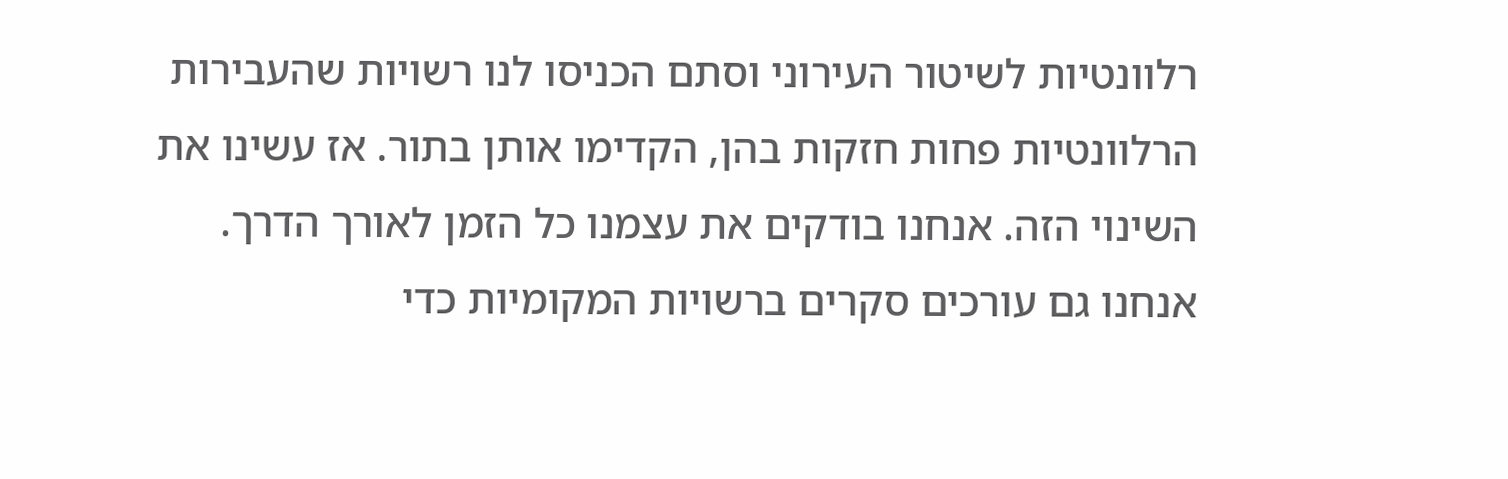רלוונטיות לשיטור העירוני וסתם הכניסו לנו רשויות שהעבירות הרלוונטיות פחות חזקות בהן, הקדימו אותן בתור. אז עשינו את השינוי הזה. אנחנו בודקים את עצמנו כל הזמן לאורך הדרך. אנחנו גם עורכים סקרים ברשויות המקומיות כדי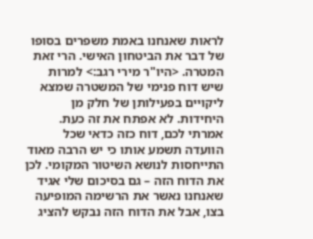לראות שאנחנו באמת משפרים בסופו של דבר את הביטחון האישי. הרי זאת המטרה. <היו"ר מירי רגב:> למרות שיש דוח פנימי של המשטרה שמצא ליקויים בפעילותן של חלק מן היחידות. לא אפתח את זה כעת. אמרתי לכם, דוח כזה כדאי שכל הוועדה תשמע אותו כי יש הרבה מאוד התייחסות לנושא השיטור המקומי. לכן את הדוח הזה – גם בסיכום שלי אגיד שאנחנו נאשר את הרשימה המופיעה בצו, אבל את הדוח הזה נבקש להציג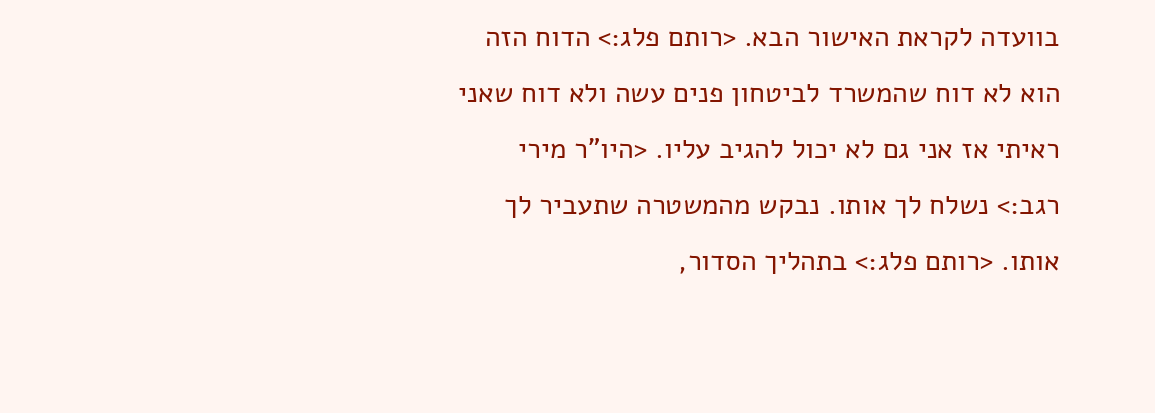בוועדה לקראת האישור הבא. <רותם פלג:> הדוח הזה הוא לא דוח שהמשרד לביטחון פנים עשה ולא דוח שאני ראיתי אז אני גם לא יכול להגיב עליו. <היו"ר מירי רגב:> נשלח לך אותו. נבקש מהמשטרה שתעביר לך אותו. <רותם פלג:> בתהליך הסדור,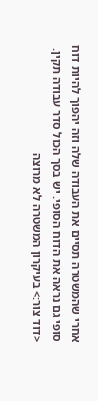אחרי שהמשטרה תסיים את העבודה שלה וזה יהפוך להיות דוח סופי גם נראה את הדוח הסופי. יש בסך הכול סדר עבודה תקין. <דוד צור:> בעיקרון המשטרה לא מרוצה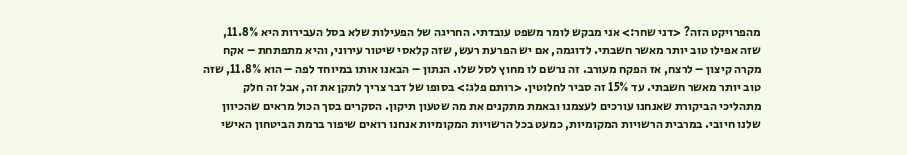מהפרויקט הזה? <דני שחר:> אני מבקש לומר משפט עובדתי. החריגה של הפעילות שלא בסל העבירות היא 11.8%, שזה אפילו טוב יותר מאשר חשבתי. לדוגמה, אם יש הפרעת רעש, שזה קלאסי שיטור עירוני, והיא מתפתחת – אקח מקרה קיצון – לרצח, אז הפקח מעורב. זה נרשם לו מחוץ לסל שלו. הנתון – הבאנו אותו במיוחד לפה – הוא 11.8%, שזה טוב יותר מאשר חשבתי. עד 15% זה סביר לחלוטין. <רותם פלג:> בסופו של דבר צריך לתקן את זה, אבל זה חלק מתהליכי הביקורת שאנחנו עורכים לעצמנו ובאמת מתקנים את מה שטעון תיקון. הסקרים בסך הכול מראים שהכיוון שלנו חיובי. במרבית הרשויות המקומיות, כמעט בכל הרשויות המקומיות אנחנו רואים שיפור ברמת הביטחון האישי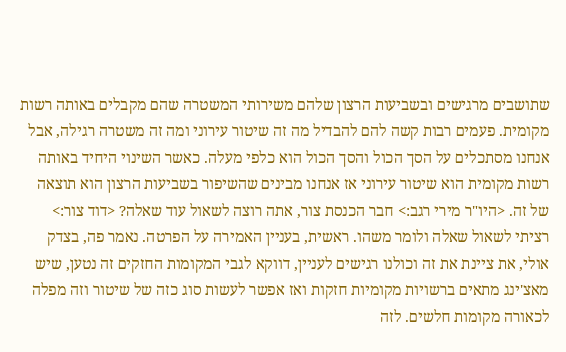שתושבים מרגישים ובשביעות הרצון שלהם משירותי המשטרה שהם מקבלים באותה רשות מקומית. פעמים רבות קשה להם להבדיל מה זה שיטור עירוני ומה זה משטרה רגילה, אבל אנחנו מסתכלים על הסך הכול והסך הכול הוא כלפי מעלה. כאשר השינוי היחיד באותה רשות מקומית הוא שיטור עירוני אז אנחנו מבינים שהשיפור בשביעות הרצון הוא תוצאה של זה. <היו"ר מירי רגב:> חבר הכנסת צור, אתה רוצה לשאול עוד שאלה? <דוד צור:> רציתי לשאול שאלה ולומר משהו. ראשית, בעניין האמירה על הפרטה. נאמר פה, בצדק אולי, את ציינת את זה וכולנו רגישים לעניין, דווקא לגבי המקומות החזקים זה נטען, שיש מאצ'ינג מתאים ברשויות מקומיות חזקות ואז אפשר לעשות סוג כזה של שיטור וזה מפלה לכאורה מקומות חלשים. לזה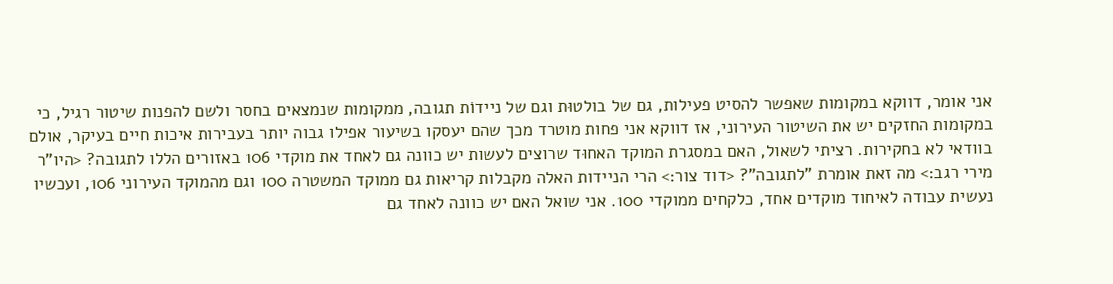אני אומר, דווקא במקומות שאפשר להסיט פעילות, גם של בולטוּת וגם של ניידוֹת תגובה, ממקומות שנמצאים בחסר ולשם להפנות שיטור רגיל, כי במקומות החזקים יש את השיטור העירוני, אז דווקא אני פחות מוטרד מכך שהם יעסקו בשיעור אפילו גבוה יותר בעבירות איכות חיים בעיקר, אולם בוודאי לא בחקירות. רציתי לשאול, האם במסגרת המוקד האחוּד שרוצים לעשות יש כוונה גם לאחד את מוקדי 106 באזורים הללו לתגובה? <היו"ר מירי רגב:> מה זאת אומרת "לתגובה"? <דוד צור:> הרי הניידות האלה מקבלות קריאות גם ממוקד המשטרה 100 וגם מהמוקד העירוני 106, ועכשיו נעשית עבודה לאיחוד מוקדים אחד, כלקחים ממוקדי 100. אני שואל האם יש כוונה לאחד גם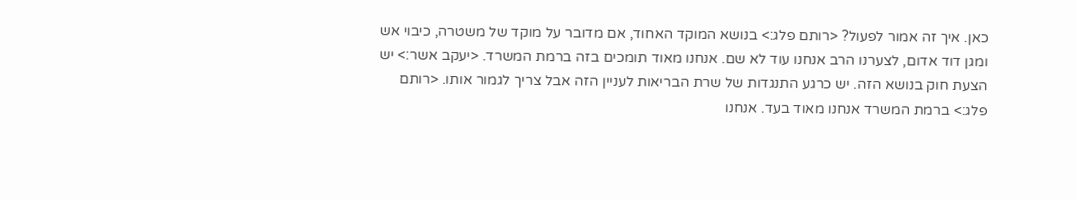כאן. איך זה אמור לפעול? <רותם פלג:> בנושא המוקד האחוד, אם מדובר על מוקד של משטרה, כיבוי אש ומגן דוד אדום, לצערנו הרב אנחנו עוד לא שם. אנחנו מאוד תומכים בזה ברמת המשרד. <יעקב אשר:> יש הצעת חוק בנושא הזה. יש כרגע התנגדות של שרת הבריאות לעניין הזה אבל צריך לגמור אותו. <רותם פלג:> ברמת המשרד אנחנו מאוד בעד. אנחנו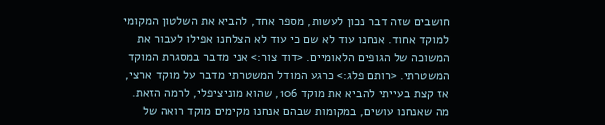חושבים שזה דבר נכון לעשות, מספר אחד, להביא את השלטון המקומי למוקד אחוד. אנחנו עוד לא שם כי עוד לא הצלחנו אפילו לעבור את המשוכה של הגופים הלאומיים. <דוד צור:> אני מדבר במסגרת המוקד המשטרתי. <רותם פלג:> כרגע המודל המשטרתי מדבר על מוקד ארצי, אז קצת בעייתי להביא את מוקד 106, שהוא מוניציפלי, לרמה הזאת. מה שאנחנו עושים, במקומות שבהם אנחנו מקימים מוקד רואה של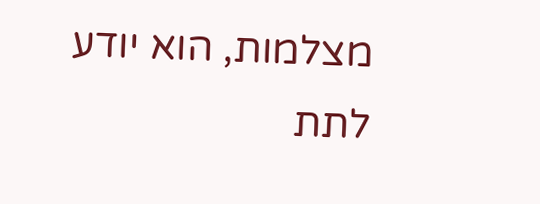מצלמות, הוא יודע לתת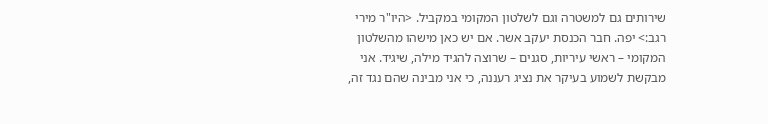שירותים גם למשטרה וגם לשלטון המקומי במקביל. <היו"ר מירי רגב:> יפה. חבר הכנסת יעקב אשר. אם יש כאן מישהו מהשלטון המקומי – ראשי עיריות, סגנים – שרוצה להגיד מילה, שיגיד. אני מבקשת לשמוע בעיקר את נציג רעננה, כי אני מבינה שהם נגד זה,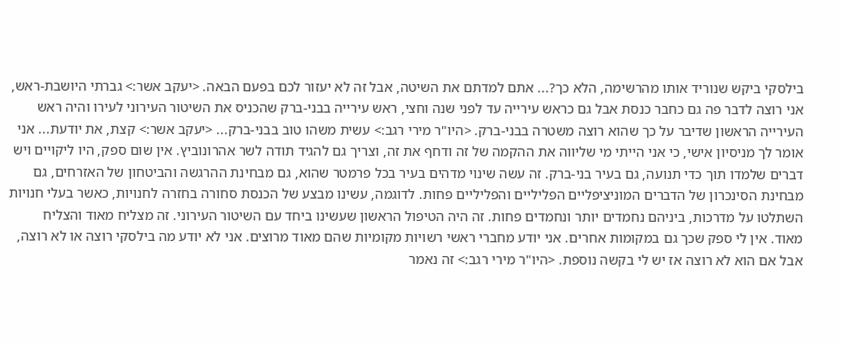בילסקי ביקש שנוריד אותו מהרשימה, הלא כך?... אתם למדתם את השיטה, אבל זה לא יעזור לכם בפעם הבאה. <יעקב אשר:> גברתי היושבת-ראש, אני רוצה לדבר פה גם כחבר כנסת אבל גם כראש עירייה עד לפני שנה וחצי, ראש עירייה בבני-ברק שהכניס את השיטור העירוני לעירו והיה ראש העירייה הראשון שדיבר על כך שהוא רוצה משטרה בבני-ברק. <היו"ר מירי רגב:> עשית משהו טוב בבני-ברק... <יעקב אשר:> קצת, את יודעת... אני אומר לך מניסיון אישי, כי אני הייתי מי שליווה את ההקמה של זה ודחף את זה, וצריך גם להגיד תודה לשר אהרונוביץ. אין שום ספק, היו ליקויים ויש דברים שלמדו תוך כדי תנועה, גם בעיר בני-ברק. זה עשה שינוי מדהים בעיר בכל פרמטר שהוא, גם מבחינת ההרגשה והביטחון של האזרחים, גם מבחינת הסינכרון של הדברים המוניציפליים הפליליים והפליליים פחות. לדוגמה, עשינו מבצע של הכנסת סחורה בחזרה לחנויות, כאשר בעלי חנויות השתלטו על מדרכות, ביניהם נחמדים יותר ונחמדים פחות. זה היה הטיפול הראשון שעשינו ביחד עם השיטור העירוני. זה מצליח מאוד והצליח מאוד. אין לי ספק שכך גם במקומות אחרים. אני יודע מחברי ראשי רשויות מקומיות שהם מאוד מרוצים. אני לא יודע מה בילסקי רוצה או לא רוצה, אבל אם הוא לא רוצה אז יש לי בקשה נוספת. <היו"ר מירי רגב:> זה נאמר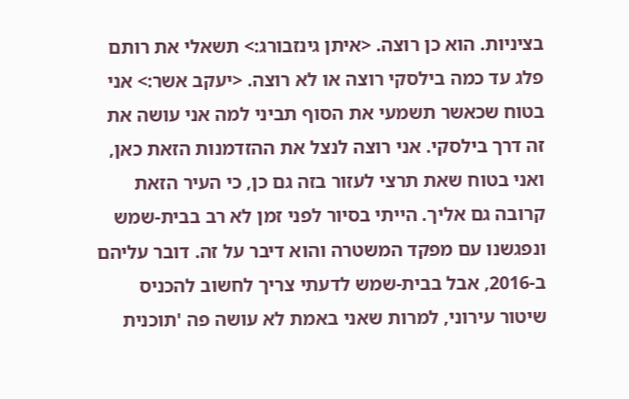בציניות. הוא כן רוצה. <איתן גינזבורג:> תשאלי את רותם פלג עד כמה בילסקי רוצה או לא רוצה. <יעקב אשר:> אני בטוח שכאשר תשמעי את הסוף תביני למה אני עושה את זה דרך בילסקי. אני רוצה לנצל את ההזדמנות הזאת כאן, ואני בטוח שאת תרצי לעזור בזה גם כן, כי העיר הזאת קרובה גם אליך. הייתי בסיור לפני זמן לא רב בבית-שמש ונפגשנו עם מפקד המשטרה והוא דיבר על זה. דובר עליהם ב-2016, אבל בבית-שמש לדעתי צריך לחשוב להכניס שיטור עירוני, למרות שאני באמת לא עושה פה 'תוכנית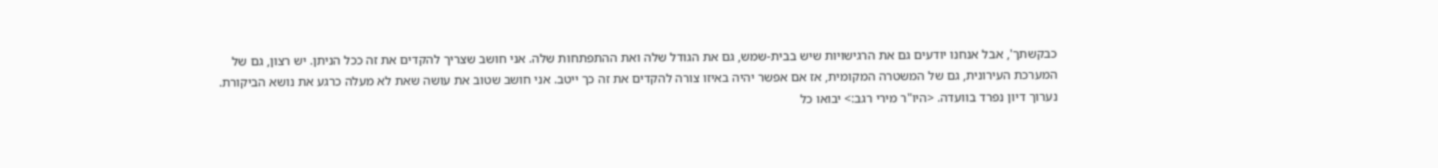כבקשתך', אבל אנחנו יודעים גם את הרגישויות שיש בבית-שמש, גם את הגודל שלה ואת ההתפתחות שלה. אני חושב שצריך להקדים את זה ככל הניתן. יש רצון, גם של המערכת העירונית, גם של המשטרה המקומית, אז אם אפשר יהיה באיזו צורה להקדים את זה כך ייטב. אני חושב שטוב את עושה שאת לא מעלה כרגע את נושא הביקורת. נערוך דיון נפרד בוועדה. <היו"ר מירי רגב:> יבואו כל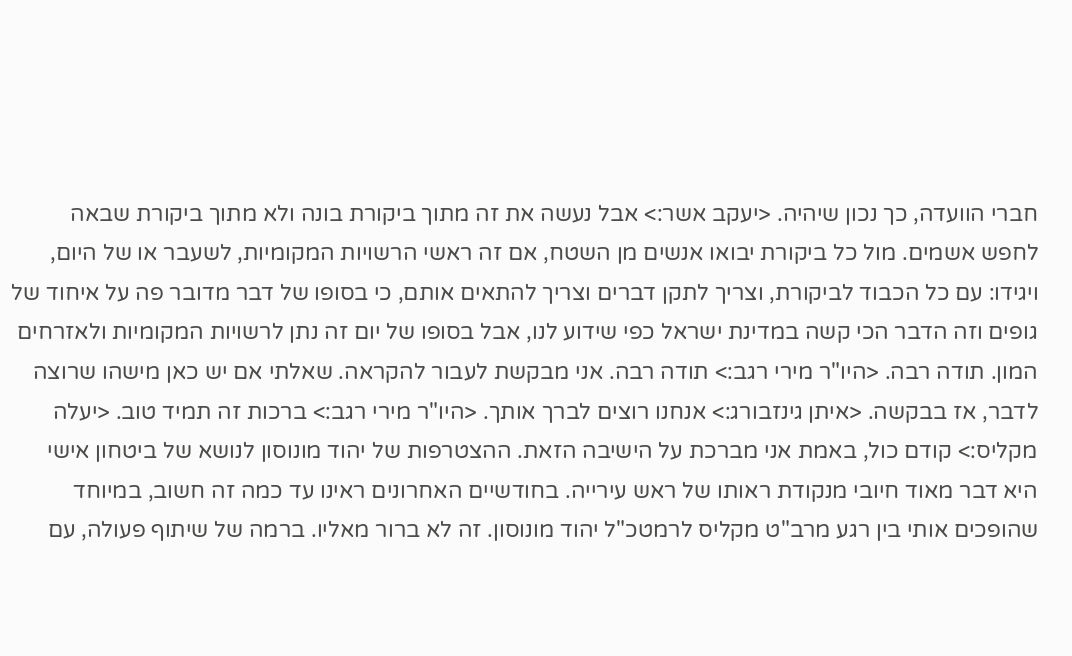חברי הוועדה, כך נכון שיהיה. <יעקב אשר:> אבל נעשה את זה מתוך ביקורת בונה ולא מתוך ביקורת שבאה לחפש אשמים. מול כל ביקורת יבואו אנשים מן השטח, אם זה ראשי הרשויות המקומיות, לשעבר או של היום, ויגידו: עם כל הכבוד לביקורת, וצריך לתקן דברים וצריך להתאים אותם, כי בסופו של דבר מדובר פה על איחוד של גופים וזה הדבר הכי קשה במדינת ישראל כפי שידוע לנו, אבל בסופו של יום זה נתן לרשויות המקומיות ולאזרחים המון. תודה רבה. <היו"ר מירי רגב:> תודה רבה. אני מבקשת לעבור להקראה. שאלתי אם יש כאן מישהו שרוצה לדבר, אז בבקשה. <איתן גינזבורג:> אנחנו רוצים לברך אותך. <היו"ר מירי רגב:> ברכות זה תמיד טוב. <יעלה מקליס:> קודם כול, באמת אני מברכת על הישיבה הזאת. ההצטרפות של יהוד מונוסון לנושא של ביטחון אישי היא דבר מאוד חיובי מנקודת ראותו של ראש עירייה. בחודשיים האחרונים ראינו עד כמה זה חשוב, במיוחד שהופכים אותי בין רגע מרב"ט מקליס לרמטכ"ל יהוד מונוסון. זה לא ברור מאליו. ברמה של שיתוף פעולה, עם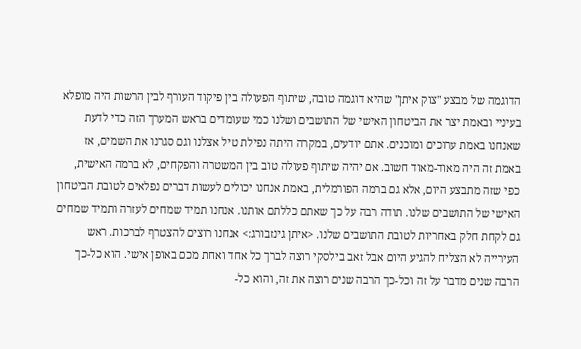הדוגמה של מבצע "צוק איתן" שהיא דוגמה טובה, שיתוף הפעולה בין פיקוד העורף לבין הרשות היה מופלא בעיניי ובאמת יצר את הביטחון האישי של התושבים ושלנו כמי שעומדים בראש המערך הזה כדי לדעת שאנחנו באמת ערוכים ומוכנים. אתם יודעים, במקרה היתה נפילת טיל אצלנו וגם סגרנו את השמים, אז באמת זה היה מאוד-מאוד חשוב. אם יהיה שיתוף פעולה טוב בין המשטרה והפקחים, לא ברמה האישית, כפי שזה מתבצע היום, אלא גם ברמה הפורמלית, באמת אנחנו יכולים לעשות דברים נפלאים לטובת הביטחון האישי של התושבים שלנו. תודה רבה על כך שאתם כללתם אותנו. אנחנו תמיד שמחים לעזרה ותמיד שמחים גם לקחת חלק באחריות לטובת התושבים שלנו. <איתן גינזבורג:> אנחנו רוצים להצטרף לברכות. ראש העירייה לא הצליח להגיע היום אבל זאב בילסקי רוצה לברך כל אחד ואחת מכם באופן אישי. הוא כל-כך הרבה שנים מדבר על זה וכל-כך הרבה שנים רוצה את זה, והוא כל-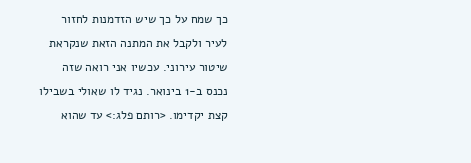כך שמח על כך שיש הזדמנות לחזור לעיר ולקבל את המתנה הזאת שנקראת שיטור עירוני. עכשיו אני רואה שזה נכנס ב-1 בינואר. נגיד לו שאולי בשבילו קצת יקדימו. <רותם פלג:> עד שהוא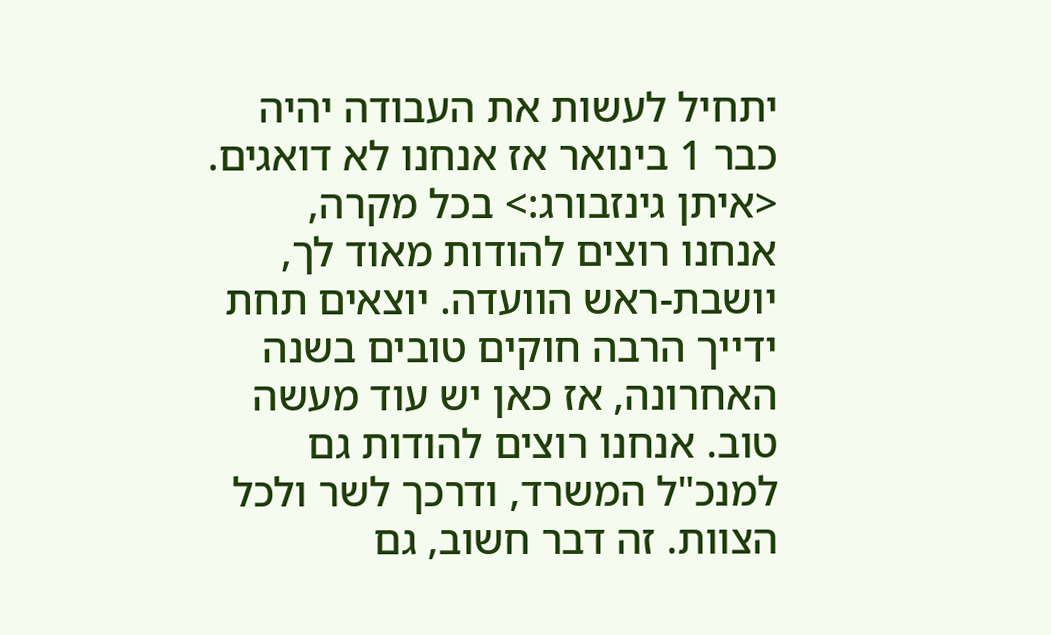יתחיל לעשות את העבודה יהיה כבר 1 בינואר אז אנחנו לא דואגים. <איתן גינזבורג:> בכל מקרה, אנחנו רוצים להודות מאוד לך, יושבת-ראש הוועדה. יוצאים תחת ידייך הרבה חוקים טובים בשנה האחרונה, אז כאן יש עוד מעשה טוב. אנחנו רוצים להודות גם למנכ"ל המשרד, ודרכך לשר ולכל הצוות. זה דבר חשוב, גם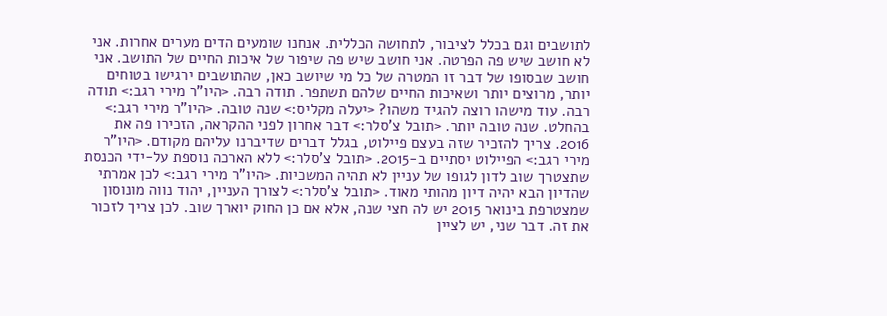לתושבים וגם בכלל לציבור, לתחושה הכללית. אנחנו שומעים הדים מערים אחרות. אני לא חושב שיש פה הפרטה. אני חושב שיש פה שיפור של איכות החיים של התושב. אני חושב שבסופו של דבר זו המטרה של כל מי שיושב כאן, שהתושבים ירגישו בטוחים יותר, מרוצים יותר ושאיכות החיים שלהם תשתפר. תודה רבה. <היו"ר מירי רגב:> תודה רבה. עוד מישהו רוצה להגיד משהו? <יעלה מקליס:> שנה טובה. <היו"ר מירי רגב:> בהחלט. שנה טובה יותר. <תובל צ'סלר:> דבר אחרון לפני ההקראה, הזכירו פה את 2016. צריך להזכיר שזה בעצם פיילוט, בגלל דברים שדיברנו עליהם מקודם. <היו"ר מירי רגב:> הפיילוט יסתיים ב-2015. <תובל צ'סלר:> ללא הארכה נוספת על-ידי הכנסת שתצטרך שוב לדון לגופו של עניין לא תהיה המשכיות. <היו"ר מירי רגב:> לכן אמרתי שהדיון הבא יהיה דיון מהותי מאוד. <תובל צ'סלר:> לצורך העניין, יהוד נווה מונוסון שמצטרפת בינואר 2015 יש לה חצי שנה, אלא אם כן החוק יוארך שוב. לכן צריך לזכור את זה. דבר שני, יש לציין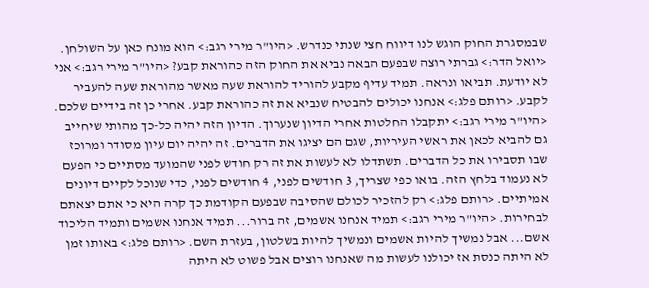שבמסגרת החוק הוגש לנו דיווח חצי שנתי כנדרש. <היו"ר מירי רגב:> הוא מונח כאן על השולחן. <יואל הדר:> גברתי רוצה שבפעם הבאה נביא את החוק הזה כהוראת קבע? <היו"ר מירי רגב:> אני לא יודעת. תביאו ונראה. תמיד עדיף מקבע להוריד להוראת שעה מאשר מהוראת שעה להעביר לקבע. <רותם פלג:> אנחנו יכולים להבטיח שנביא את זה כהוראת קבע. אחרי כן זה בידיים שלכם. <היו"ר מירי רגב:> יתקבלו החלטות אחרי הדיון שנערוך. הדיון הזה יהיה כל-כך מהותי שיחייב גם להביא לכאן את ראשי העיריות, שגם הם יציגו את הדברים. זה יהיה יום עיון מסודר ומרוכז שבו תסבירו את כל הדברים. תשתדלו לא לעשות את זה רק חודש לפני שהמועד מסתיים כי הפעם לא נעמוד בלחץ הזה. בואו כפי שצריך, 3 חודשים לפני, 4 חודשים לפני, כדי שנוכל לקיים דיונים אמיתיים. <רותם פלג:> רק להזכיר לכולם שהסיבה שבפעם הקודמת כך קרה היא כי אתם יצאתם לבחירות. <היו"ר מירי רגב:> תמיד אנחנו אשמים, זה ברור... תמיד אנחנו אשמים ותמיד הליכוד אשם... אבל נמשיך להיות אשמים ונמשיך להיות בשלטון, בעזרת השם. <רותם פלג:> באותו זמן לא היתה כנסת אז יכולנו לעשות מה שאנחנו רוצים אבל פשוט לא היתה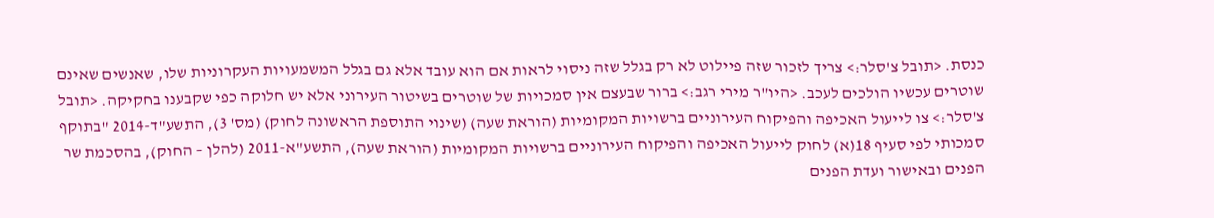כנסת. <תובל צ'סלר:> צריך לזכור שזה פיילוט לא רק בגלל שזה ניסוי לראות אם הוא עובד אלא גם בגלל המשמעויות העקרוניות שלו, שאנשים שאינם שוטרים עכשיו הולכים לעכב. <היו"ר מירי רגב:> ברור שבעצם אין סמכויות של שוטרים בשיטור העירוני אלא יש חלוקה כפי שקבענו בחקיקה. <תובל צ'סלר:> צו לייעול האכיפה והפיקוח העירוניים ברשויות המקומיות (הוראת שעה) (שינוי התוספת הראשונה לחוק) (מס' 3), התשע"ד-2014 "בתוקף סמכותי לפי סעיף 18(א) לחוק לייעול האכיפה והפיקוח העירוניים ברשויות המקומיות (הוראת שעה), התשע"א-2011 (להלן – החוק), בהסכמת שר הפנים ובאישור ועדת הפנים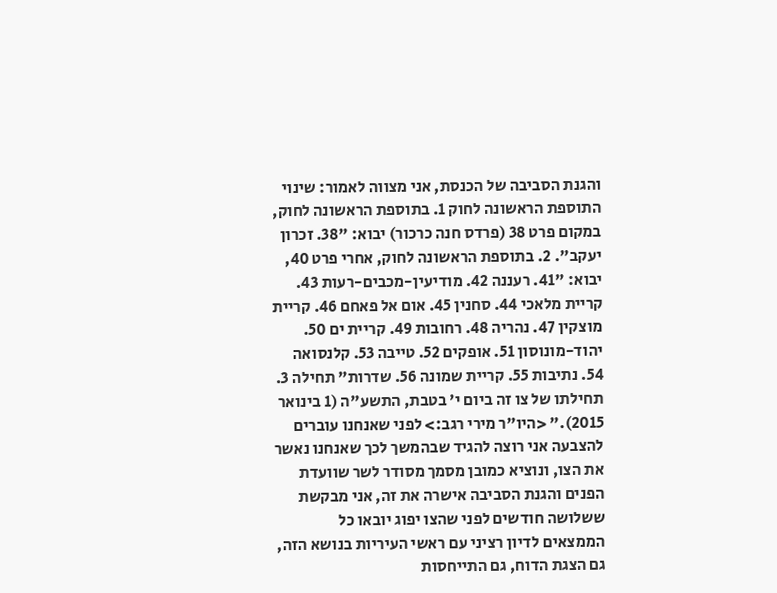והגנת הסביבה של הכנסת, אני מצווה לאמור: שינוי התוספת הראשונה לחוק 1. בתוספת הראשונה לחוק, במקום פרט 38 (פרדס חנה כרכור) יבוא: "38. זכרון יעקב". 2. בתוספת הראשונה לחוק, אחרי פרט 40, יבוא: "41. רעננה 42. מודיעין-מכבים-רעות 43. קריית מלאכי 44. סחנין 45. אום אל פאחם 46. קריית מוצקין 47. נהריה 48. רחובות 49. קריית ים 50. יהוד-מונוסון 51. אופקים 52. טייבה 53. קלנסואה 54. נתיבות 55. קריית שמונה 56. שדרות" תחילה 3. תחילתו של צו זה ביום י' בטבת, התשע"ה (1 בינואר 2015)." <היו"ר מירי רגב:> לפני שאנחנו עוברים להצבעה אני רוצה להגיד שבהמשך לכך שאנחנו נאשר את הצו, ונוציא כמובן מסמך מסודר לשר שוועדת הפנים והגנת הסביבה אישרה את זה, אני מבקשת ששלושה חודשים לפני שהצו יפוג יובאו כל הממצאים לדיון רציני עם ראשי העיריות בנושא הזה, גם הצגת הדוח, גם התייחסות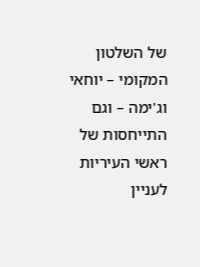של השלטון המקומי – יוחאי וג'ימה – וגם התייחסות של ראשי העיריות לעניין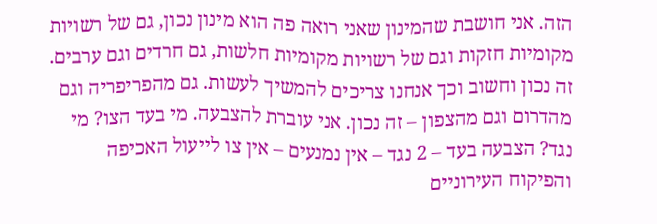הזה. אני חושבת שהמינון שאני רואה פה הוא מינון נכון, גם של רשויות מקומיות חזקות וגם של רשויות מקומיות חלשות, גם חרדים וגם ערבים. זה נכון וחשוב וכך אנחנו צריכים להמשיך לעשות. גם מהפריפריה וגם מהדרום וגם מהצפון – זה נכון. אני עוברת להצבעה. מי בעד הצו? מי נגד? הצבעה בעד – 2 נגד – אין נמנעים – אין צו לייעול האכיפה והפיקוח העירוניים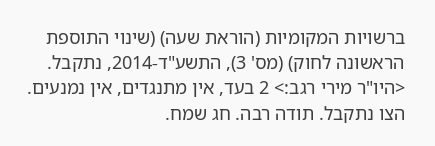ברשויות המקומיות (הוראת שעה) (שינוי התוספת הראשונה לחוק) (מס' 3), התשע"ד-2014, נתקבל. <היו"ר מירי רגב:> 2 בעד, אין מתנגדים, אין נמנעים. הצו נתקבל. תודה רבה. חג שמח.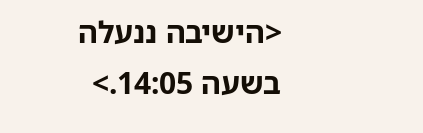<הישיבה ננעלה בשעה 14:05.>